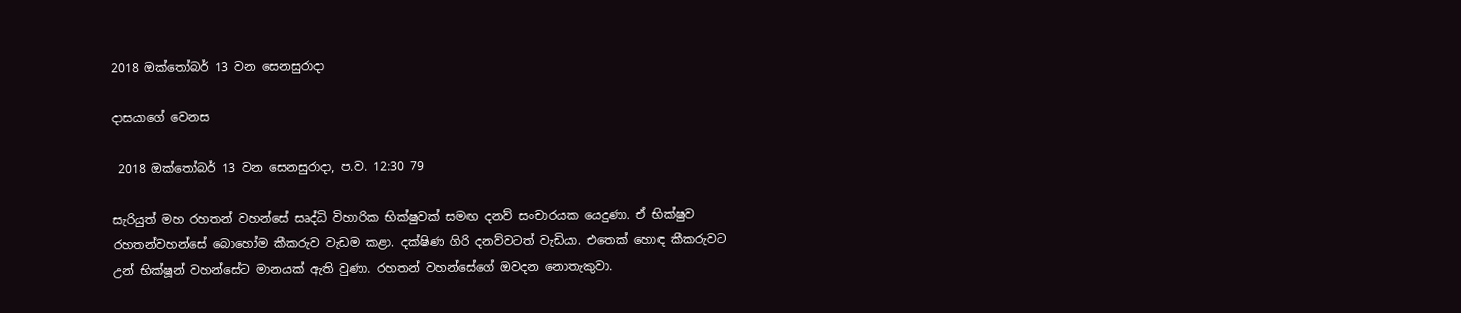2018 ඔක්තෝබර් 13 වන සෙනසුරාදා

දාසයාගේ වෙනස

 2018 ඔක්තෝබර් 13 වන සෙනසුරාදා, ප.ව. 12:30 79

සැරියුත් මහ රහතන් වහන්සේ සෘද්ධි විහාරික භික්ෂුවක් සමඟ දනව් සංචාරයක යෙදුණා. ඒ භික්ෂුව රහතන්වහන්සේ බොහෝම කීකරුව වැඩම කළා. දක්ෂිණ ගිරි දනව්වටත් වැඩියා. එතෙක් හොඳ කීකරුවට උන් භික්ෂූන් වහන්සේට මානයක් ඇති වුණා. රහතන් වහන්සේගේ ඔවදන නොතැකුවා.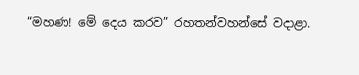“මහණ! මේ දෙය කරව” රහතන්වහන්සේ වදාළා.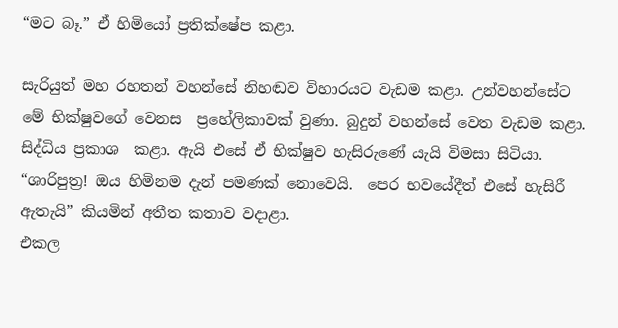“මට බෑ.” ඒ හිමියෝ ප්‍රතික්ෂේප කළා.

සැරියුත් මහ රහතන් වහන්සේ නිහඬව විහාරයට වැඩම කළා. උන්වහන්සේට මේ භික්ෂුවගේ වෙනස  ප්‍රහේලිකාවක් වුණා. බුදුන් වහන්සේ වෙත වැඩම කළා. සිද්ධිය ප්‍රකාශ  කළා. ඇයි එසේ ඒ භික්ෂුව හැසිරුණේ යැයි විමසා සිටියා.
“ශාරිපුත්‍ර! ඔය හිමිනම දැන් පමණක් නොවෙයි.  පෙර භවයේදීත් එසේ හැසිරී ඇතැයි” කියමින් අතීත කතාව වදාළා.
එකල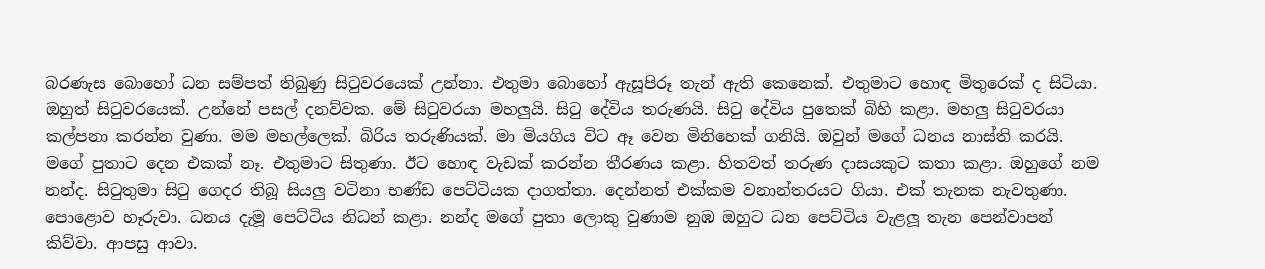බරණැස බොහෝ ධන සම්පත් තිබුණු සිටුවරයෙක් උන්නා. එතුමා බොහෝ ඇසූපිරූ තැන් ඇති කෙනෙක්. එතුමාට හොඳ මිතුරෙක් ද සිටියා. ඔහුත් සිටුවරයෙක්. උන්නේ පසල් දනව්වක. මේ සිටුවරයා මහලුයි. සිටු දේවිය තරුණයි. සිටු දේවිය පුතෙක් බිහි කළා. මහලු සිටුවරයා කල්පනා කරන්න වුණා. මම මහල්ලෙක්. බිරිය තරුණියක්. මා මියගිය විට ඈ වෙන මිනිහෙක් ගනියි. ඔවුන් මගේ ධනය නාස්ති කරයි. මගේ පුතාට දෙන එකක් නෑ. එතුමාට සිතුණා. ඊට හොඳ වැඩක් කරන්න තීරණය කළා. හිතවත් තරුණ දාසයකුට කතා කළා. ඔහුගේ නම නන්ද. සිටුතුමා සිටු ගෙදර තිබූ සියලු වටිනා භණ්ඩ පෙට්ටියක දාගත්තා. දෙන්නත් එක්කම වනාන්තරයට ගියා. එක් තැනක නැවතුණා. පොළොව හෑරුවා. ධනය දැමූ පෙට්ටිය නිධන් කළා. නන්ද මගේ පුතා ලොකු වුණාම නුඹ ඔහුට ධන පෙට්ටිය වැළලූ තැන පෙන්වාපන් කිව්වා. ආපසු ආවා.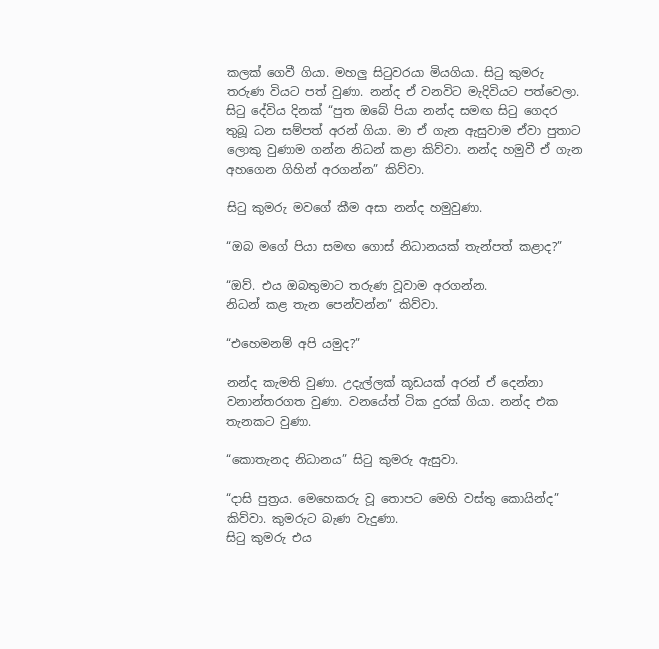කලක් ගෙවී ගියා. මහලු සිටුවරයා මියගියා. සිටු කුමරු තරුණ වියට පත් වුණා. නන්ද ඒ වනවිට මැදිවියට පත්වෙලා.
සිටු දේවිය දිනක් “පුත ඔබේ පියා නන්ද සමඟ සිටු ගෙදර තුබූ ධන සම්පත් අරන් ගියා. මා ඒ ගැන ඇසුවාම ඒවා පුතාට ලොකු වුණාම ගන්න නිධන් කළා කිව්වා. නන්ද හමුවී ඒ ගැන අහගෙන ගිහින් අරගන්න” කිව්වා.

සිටු කුමරු මවගේ කීම අසා නන්ද හමුවුණා.

“ඔබ මගේ පියා සමඟ ගොස් නිධානයක් තැන්පත් කළාද?”

“ඔව්. එය ඔබතුමාට තරුණ වූවාම අරගන්න.
නිධන් කළ තැන පෙන්වන්න” කිව්වා.

“එහෙමනම් අපි යමුද?”

නන්ද කැමති වුණා. උදැල්ලක් කූඩයක් අරන් ඒ දෙන්නා වනාන්තරගත වුණා. වනයේත් ටික දුරක් ගියා. නන්ද එක තැනකට වුණා.

“කොතැනද නිධානය” සිටු කුමරු ඇසුවා.

“දාසි පුත්‍රය. මෙහෙකරු වූ තොපට මෙහි වස්තු කොයින්ද” කිව්වා. කුමරුට බැණ වැදුණා.
සිටු කුමරු එය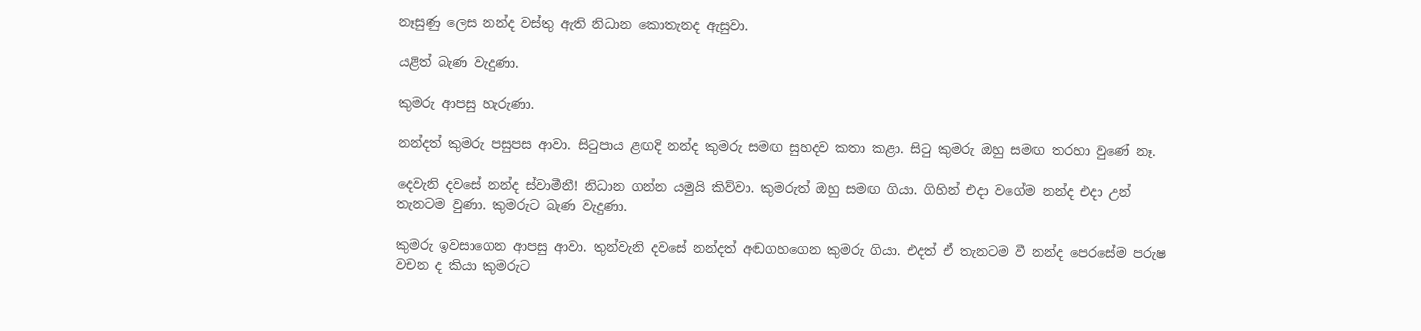නෑසුණු ලෙස නන්ද වස්තු ඇති නිධාන කොතැනද ඇසුවා.

යළිත් බැණ වැදුණා.

කුමරු ආපසු හැරුණා.

නන්දත් කුමරු පසුපස ආවා. සිටුපාය ළඟදි නන්ද කුමරු සමඟ සුහදව කතා කළා. සිටු කුමරු ඔහු සමඟ තරහා වුණේ නෑ.

දෙවැනි දවසේ නන්ද ස්වාමීනී! නිධාන ගන්න යමුයි කිව්වා. කුමරුත් ඔහු සමඟ ගියා. ගිහින් එදා වගේම නන්ද එදා උන් තැනටම වුණා. කුමරුට බැණ වැදුණා.

කුමරු ඉවසාගෙන ආපසු ආවා. තුන්වැනි දවසේ නන්දත් අඬගහගෙන කුමරු ගියා. එදත් ඒ තැනටම වී නන්ද පෙරසේම පරුෂ වචන ද කියා කුමරුට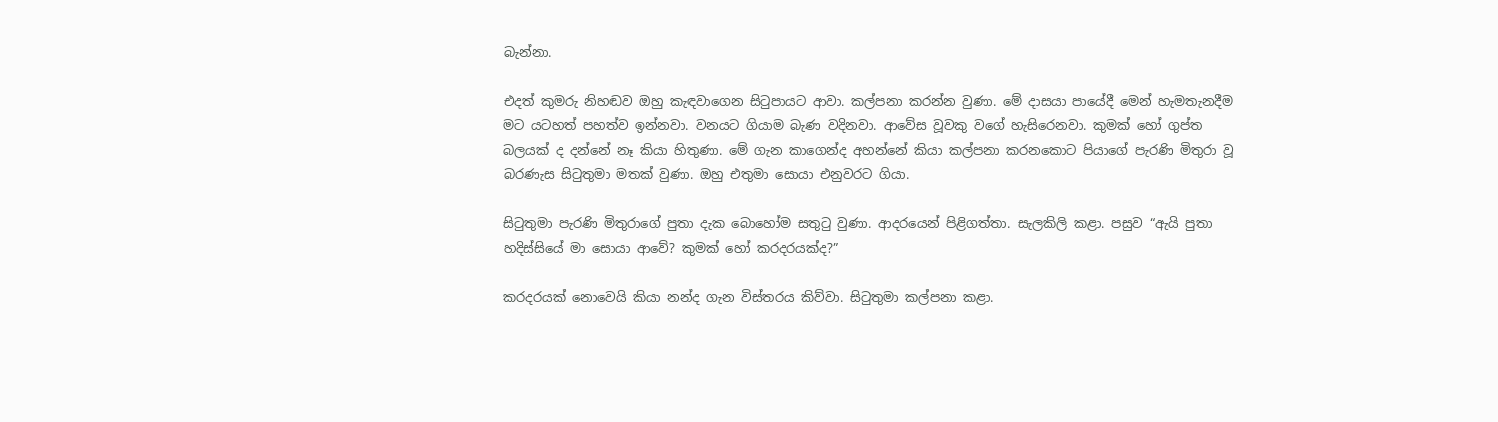බැන්නා.

එදත් කුමරු නිහඬව ඔහු කැඳවාගෙන සිටුපායට ආවා. කල්පනා කරන්න වුණා. මේ දාසයා පායේදී මෙන් හැමතැනදීම මට යටහත් පහත්ව ඉන්නවා. වනයට ගියාම බැණ වදිනවා. ආවේස වූවකු වගේ හැසිරෙනවා. කුමක් හෝ ගුප්ත බලයක් ද දන්නේ නෑ කියා හිතුණා. මේ ගැන කාගෙන්ද අහන්නේ කියා කල්පනා කරනකොට පියාගේ පැරණි මිතුරා වූ බරණැස සිටුතුමා මතක් වුණා. ඔහු එතුමා සොයා එනුවරට ගියා.

සිටුතුමා පැරණි මිතුරාගේ පුතා දැක බොහෝම සතුටු වුණා. ආදරයෙන් පිළිගත්තා. සැලකිලි කළා. පසුව “ඇයි පුතා හදිස්සියේ මා සොයා ආවේ? කුමක් හෝ කරදරයක්ද?”

කරදරයක් නොවෙයි කියා නන්ද ගැන විස්තරය කිව්වා. සිටුතුමා කල්පනා කළා.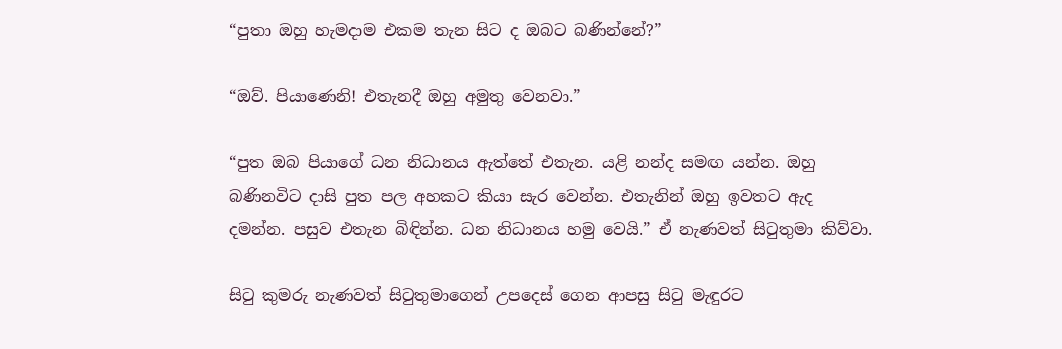“පුතා ඔහු හැමදාම එකම තැන සිට ද ඔබට බණින්නේ?”

“ඔව්. පියාණෙනි! එතැනදී ඔහු අමුතු වෙනවා.”

“පුත ඔබ පියාගේ ධන නිධානය ඇත්තේ එතැන. යළි නන්ද සමඟ යන්න. ඔහු බණිනවිට දාසි පුත පල අහකට කියා සැර වෙන්න. එතැනින් ඔහු ඉවතට ඇද දමන්න. පසුව එතැන බිඳින්න. ධන නිධානය හමු වෙයි.” ඒ නැණවත් සිටුතුමා කිව්වා.

සිටු කුමරු නැණවත් සිටුතුමාගෙන් උපදෙස් ගෙන ආපසු සිටු මැඳුරට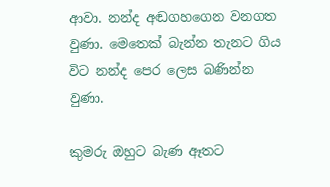ආවා. නන්ද අඬගහගෙන වනගත වුණා. මෙතෙක් බැන්න තැනට ගිය විට නන්ද පෙර ලෙස බණින්න වුණා.

කුමරු ඔහුට බැණ ඈතට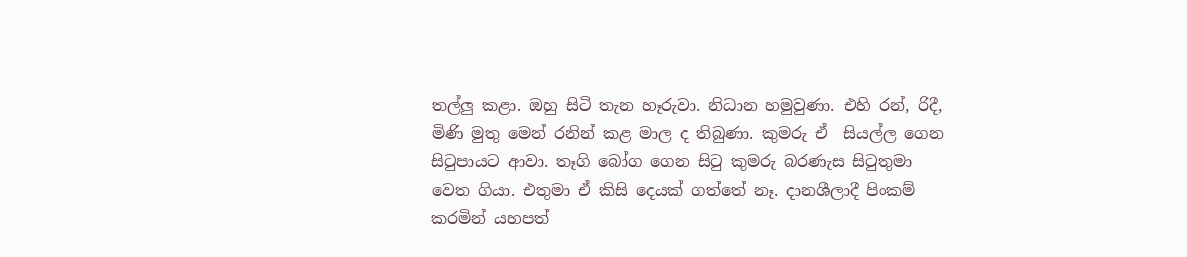තල්ලු කළා. ඔහු සිටි තැන හෑරුවා. නිධාන හමුවුණා. එහි රන්, රිදී, මිණි මුතු මෙන් රනින් කළ මාල ද තිබුණා. කුමරු ඒ  සියල්ල ගෙන සිටුපායට ආවා. තෑගි බෝග ගෙන සිටු කුමරු බරණැස සිටුතුමා වෙත ගියා. එතුමා ඒ කිසි දෙයක් ගත්තේ නෑ. දානශීලාදී පිංකම් කරමින් යහපත්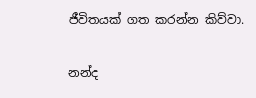ජීවිතයක් ගත කරන්න කිව්වා.

නන්ද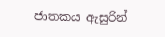ජාතකය ඇසුරින්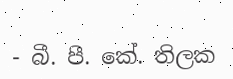- බී. පී. කේ. තිලක